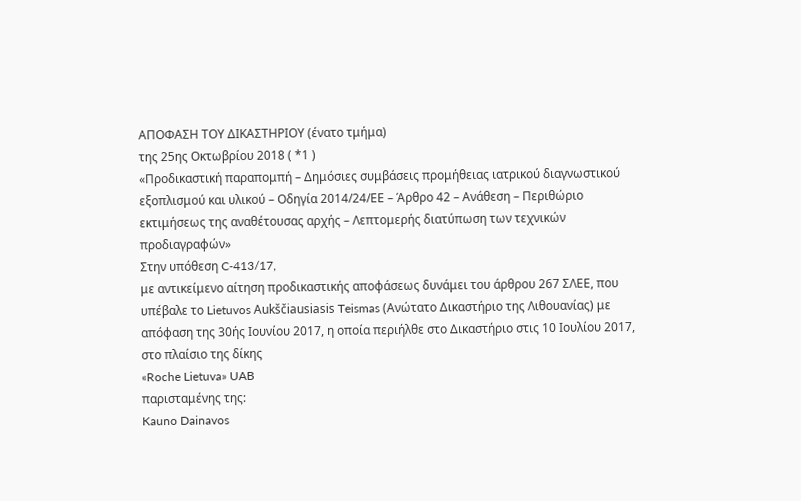ΑΠΟΦΑΣΗ ΤΟΥ ΔΙΚΑΣΤΗΡΙΟΥ (ένατο τμήμα)
της 25ης Οκτωβρίου 2018 ( *1 )
«Προδικαστική παραπομπή – Δημόσιες συμβάσεις προμήθειας ιατρικού διαγνωστικού εξοπλισμού και υλικού – Οδηγία 2014/24/ΕΕ – Άρθρο 42 – Ανάθεση – Περιθώριο εκτιμήσεως της αναθέτουσας αρχής – Λεπτομερής διατύπωση των τεχνικών προδιαγραφών»
Στην υπόθεση C‑413/17,
με αντικείμενο αίτηση προδικαστικής αποφάσεως δυνάμει του άρθρου 267 ΣΛΕΕ, που υπέβαλε το Lietuvos Aukščiausiasis Teismas (Ανώτατο Δικαστήριο της Λιθουανίας) με απόφαση της 30ής Ιουνίου 2017, η οποία περιήλθε στο Δικαστήριο στις 10 Ιουλίου 2017, στο πλαίσιο της δίκης
«Roche Lietuva» UAB
παρισταμένης της:
Kauno Dainavos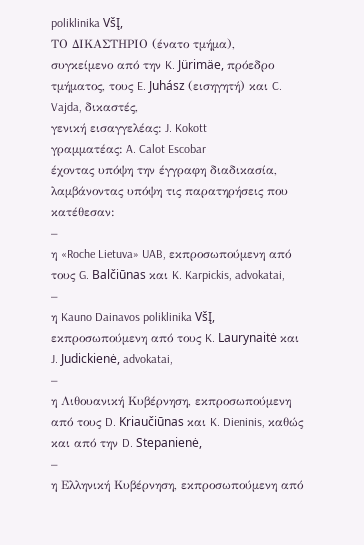poliklinika VšĮ,
ΤΟ ΔΙΚΑΣΤΗΡΙΟ (ένατο τμήμα),
συγκείμενο από την K. Jürimäe, πρόεδρο τμήματος, τους E. Juhász (εισηγητή) και C. Vajda, δικαστές,
γενική εισαγγελέας: J. Kokott
γραμματέας: A. Calot Escobar
έχοντας υπόψη την έγγραφη διαδικασία,
λαμβάνοντας υπόψη τις παρατηρήσεις που κατέθεσαν:
–
η «Roche Lietuva» UAB, εκπροσωπούμενη από τους G. Balčiūnas και K. Karpickis, advokatai,
–
η Kauno Dainavos poliklinika VšĮ, εκπροσωπούμενη από τους K. Laurynaitė και J. Judickienė, advokatai,
–
η Λιθουανική Κυβέρνηση, εκπροσωπούμενη από τους D. Kriaučiūnas και K. Dieninis, καθώς και από την D. Stepanienė,
–
η Ελληνική Κυβέρνηση, εκπροσωπούμενη από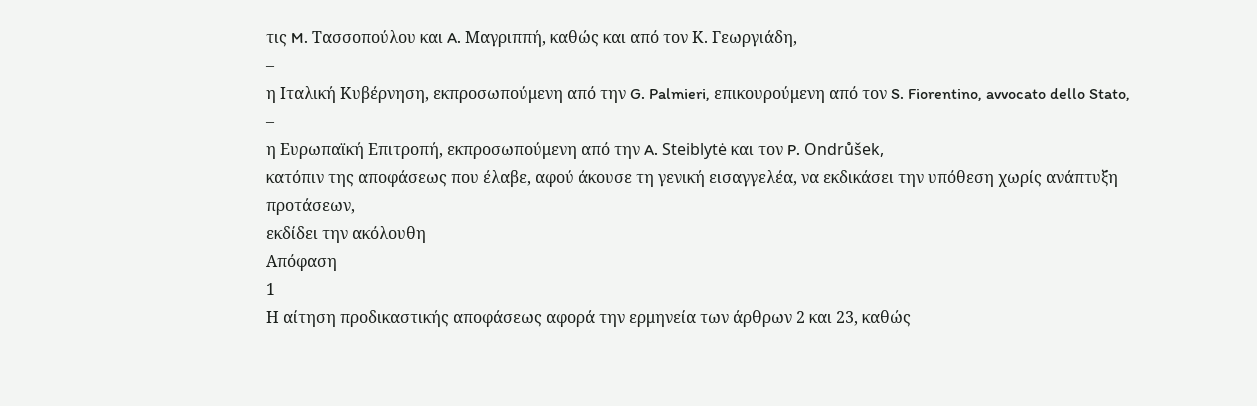τις M. Τασσοπούλου και A. Μαγριππή, καθώς και από τον Κ. Γεωργιάδη,
–
η Ιταλική Κυβέρνηση, εκπροσωπούμενη από την G. Palmieri, επικουρούμενη από τον S. Fiorentino, avvocato dello Stato,
–
η Ευρωπαϊκή Επιτροπή, εκπροσωπούμενη από την A. Steiblytė και τον P. Ondrůšek,
κατόπιν της αποφάσεως που έλαβε, αφού άκουσε τη γενική εισαγγελέα, να εκδικάσει την υπόθεση χωρίς ανάπτυξη προτάσεων,
εκδίδει την ακόλουθη
Απόφαση
1
Η αίτηση προδικαστικής αποφάσεως αφορά την ερμηνεία των άρθρων 2 και 23, καθώς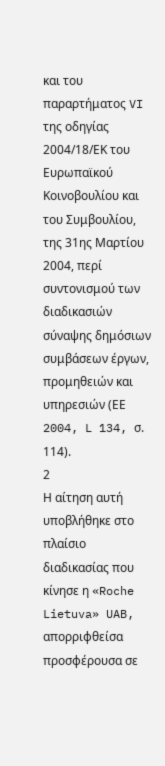και του παραρτήματος VI της οδηγίας 2004/18/ΕΚ του Ευρωπαϊκού Κοινοβουλίου και του Συμβουλίου, της 31ης Μαρτίου 2004, περί συντονισμού των διαδικασιών σύναψης δημόσιων συμβάσεων έργων, προμηθειών και υπηρεσιών (ΕΕ 2004, L 134, σ. 114).
2
Η αίτηση αυτή υποβλήθηκε στο πλαίσιο διαδικασίας που κίνησε η «Roche Lietuva» UAB, απορριφθείσα προσφέρουσα σε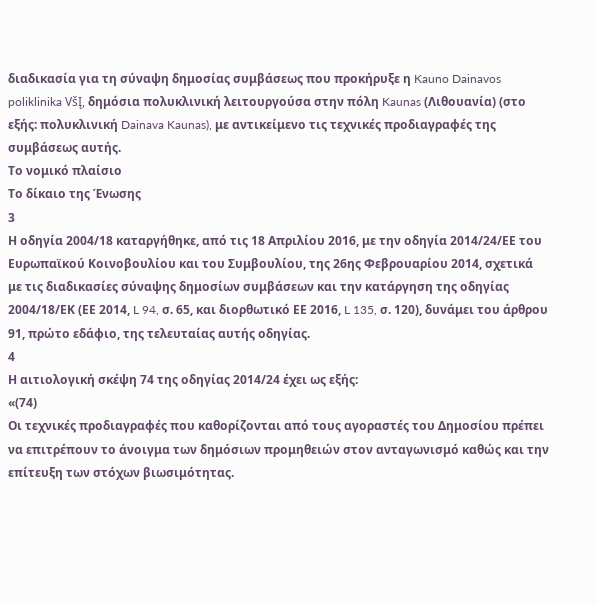διαδικασία για τη σύναψη δημοσίας συμβάσεως που προκήρυξε η Kauno Dainavos poliklinika VšĮ, δημόσια πολυκλινική λειτουργούσα στην πόλη Kaunas (Λιθουανία) (στο εξής: πολυκλινική Dainava Kaunas), με αντικείμενο τις τεχνικές προδιαγραφές της συμβάσεως αυτής.
Το νομικό πλαίσιο
Το δίκαιο της Ένωσης
3
Η οδηγία 2004/18 καταργήθηκε, από τις 18 Απριλίου 2016, με την οδηγία 2014/24/ΕΕ του Ευρωπαϊκού Κοινοβουλίου και του Συμβουλίου, της 26ης Φεβρουαρίου 2014, σχετικά με τις διαδικασίες σύναψης δημοσίων συμβάσεων και την κατάργηση της οδηγίας 2004/18/ΕΚ (ΕΕ 2014, L 94, σ. 65, και διορθωτικό ΕΕ 2016, L 135, σ. 120), δυνάμει του άρθρου 91, πρώτο εδάφιο, της τελευταίας αυτής οδηγίας.
4
Η αιτιολογική σκέψη 74 της οδηγίας 2014/24 έχει ως εξής:
«(74)
Οι τεχνικές προδιαγραφές που καθορίζονται από τους αγοραστές του Δημοσίου πρέπει να επιτρέπουν το άνοιγμα των δημόσιων προμηθειών στον ανταγωνισμό καθώς και την επίτευξη των στόχων βιωσιμότητας.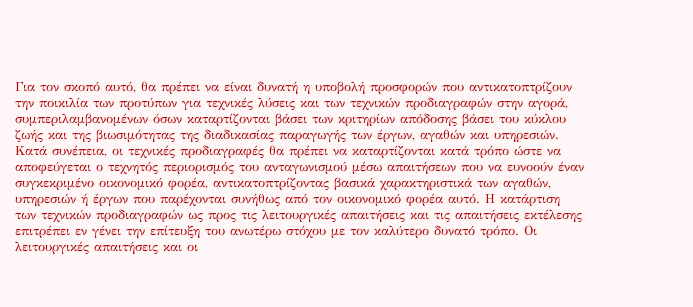Για τον σκοπό αυτό, θα πρέπει να είναι δυνατή η υποβολή προσφορών που αντικατοπτρίζουν την ποικιλία των προτύπων για τεχνικές λύσεις και των τεχνικών προδιαγραφών στην αγορά, συμπεριλαμβανομένων όσων καταρτίζονται βάσει των κριτηρίων απόδοσης βάσει του κύκλου ζωής και της βιωσιμότητας της διαδικασίας παραγωγής των έργων, αγαθών και υπηρεσιών.
Κατά συνέπεια, οι τεχνικές προδιαγραφές θα πρέπει να καταρτίζονται κατά τρόπο ώστε να αποφεύγεται ο τεχνητός περιορισμός του ανταγωνισμού μέσω απαιτήσεων που να ευνοούν έναν συγκεκριμένο οικονομικό φορέα, αντικατοπτρίζοντας βασικά χαρακτηριστικά των αγαθών, υπηρεσιών ή έργων που παρέχονται συνήθως από τον οικονομικό φορέα αυτό. Η κατάρτιση των τεχνικών προδιαγραφών ως προς τις λειτουργικές απαιτήσεις και τις απαιτήσεις εκτέλεσης επιτρέπει εν γένει την επίτευξη του ανωτέρω στόχου με τον καλύτερο δυνατό τρόπο. Οι λειτουργικές απαιτήσεις και οι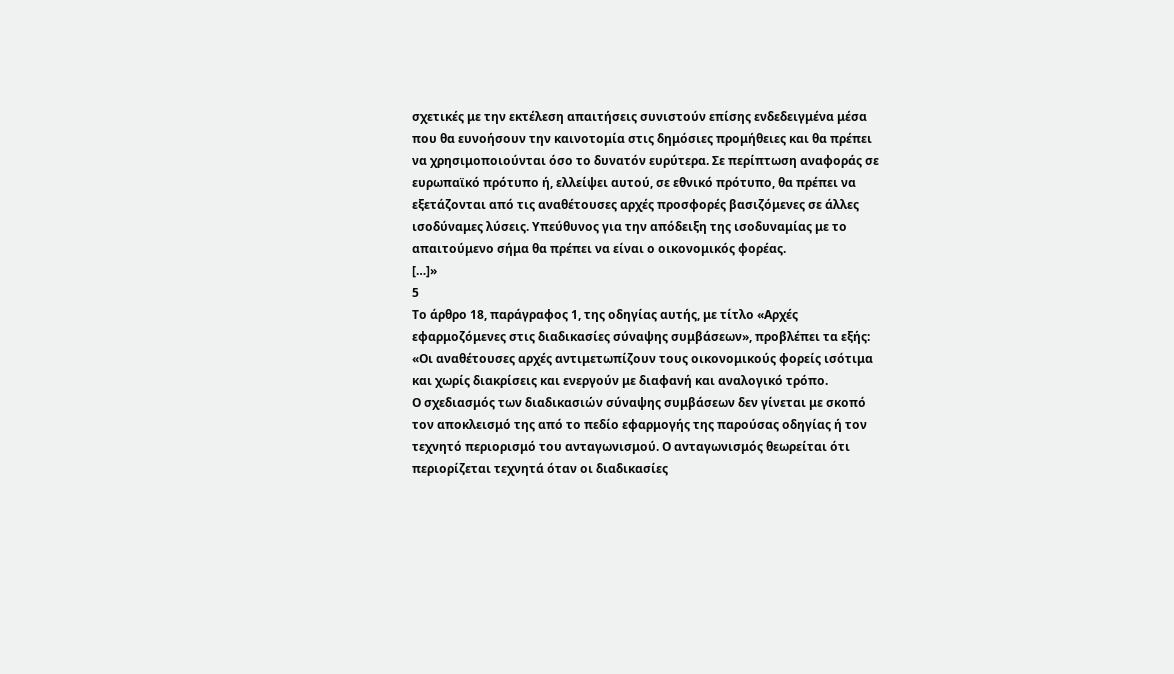σχετικές με την εκτέλεση απαιτήσεις συνιστούν επίσης ενδεδειγμένα μέσα που θα ευνοήσουν την καινοτομία στις δημόσιες προμήθειες και θα πρέπει να χρησιμοποιούνται όσο το δυνατόν ευρύτερα. Σε περίπτωση αναφοράς σε ευρωπαϊκό πρότυπο ή, ελλείψει αυτού, σε εθνικό πρότυπο, θα πρέπει να εξετάζονται από τις αναθέτουσες αρχές προσφορές βασιζόμενες σε άλλες ισοδύναμες λύσεις. Υπεύθυνος για την απόδειξη της ισοδυναμίας με το απαιτούμενο σήμα θα πρέπει να είναι ο οικονομικός φορέας.
[…]»
5
Το άρθρο 18, παράγραφος 1, της οδηγίας αυτής, με τίτλο «Αρχές εφαρμοζόμενες στις διαδικασίες σύναψης συμβάσεων», προβλέπει τα εξής:
«Οι αναθέτουσες αρχές αντιμετωπίζουν τους οικονομικούς φορείς ισότιμα και χωρίς διακρίσεις και ενεργούν με διαφανή και αναλογικό τρόπο.
Ο σχεδιασμός των διαδικασιών σύναψης συμβάσεων δεν γίνεται με σκοπό τον αποκλεισμό της από το πεδίο εφαρμογής της παρούσας οδηγίας ή τον τεχνητό περιορισμό του ανταγωνισμού. Ο ανταγωνισμός θεωρείται ότι περιορίζεται τεχνητά όταν οι διαδικασίες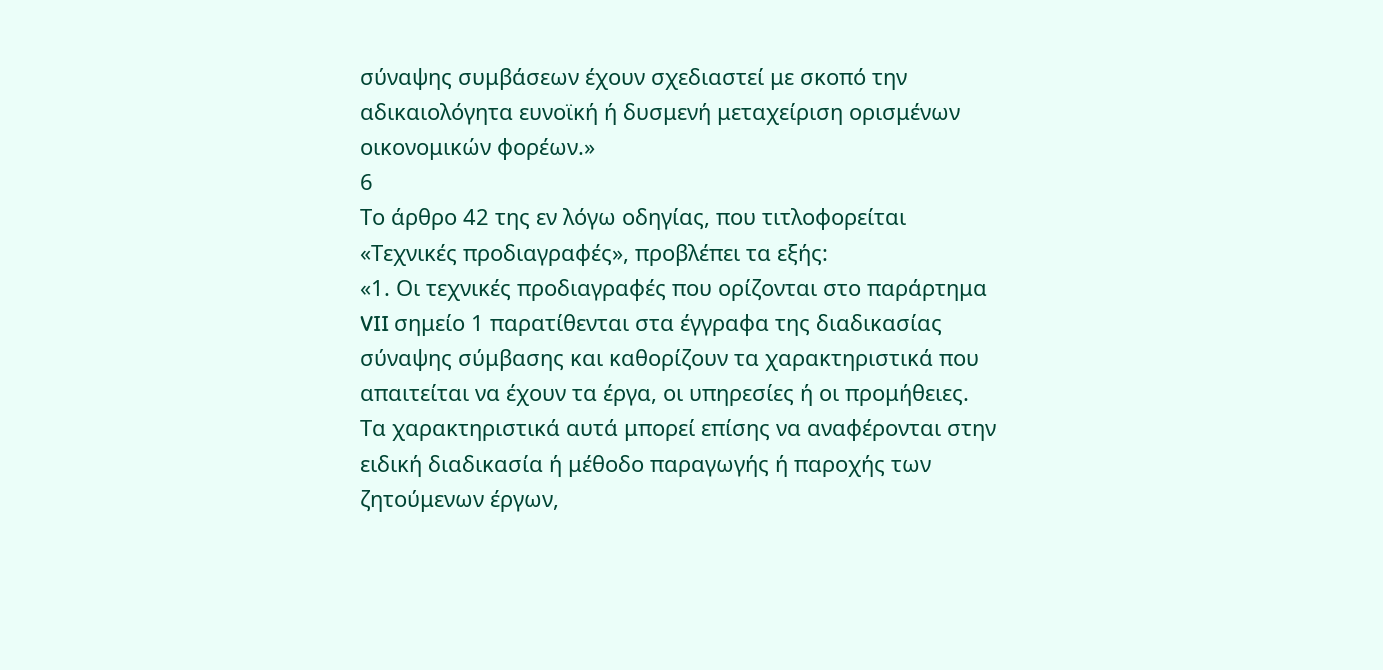σύναψης συμβάσεων έχουν σχεδιαστεί με σκοπό την αδικαιολόγητα ευνοϊκή ή δυσμενή μεταχείριση ορισμένων οικονομικών φορέων.»
6
Το άρθρο 42 της εν λόγω οδηγίας, που τιτλοφορείται «Τεχνικές προδιαγραφές», προβλέπει τα εξής:
«1. Οι τεχνικές προδιαγραφές που ορίζονται στο παράρτημα VII σημείο 1 παρατίθενται στα έγγραφα της διαδικασίας σύναψης σύμβασης και καθορίζουν τα χαρακτηριστικά που απαιτείται να έχουν τα έργα, οι υπηρεσίες ή οι προμήθειες.
Τα χαρακτηριστικά αυτά μπορεί επίσης να αναφέρονται στην ειδική διαδικασία ή μέθοδο παραγωγής ή παροχής των ζητούμενων έργων,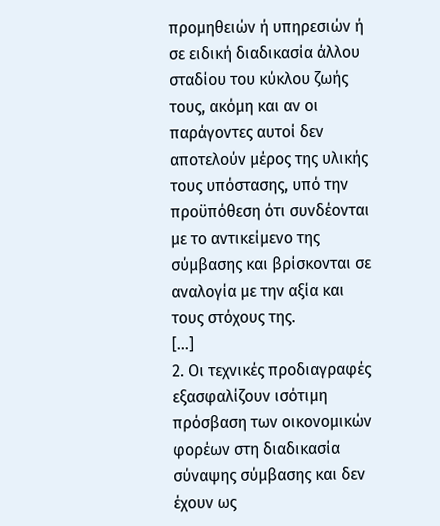προμηθειών ή υπηρεσιών ή σε ειδική διαδικασία άλλου σταδίου του κύκλου ζωής τους, ακόμη και αν οι παράγοντες αυτοί δεν αποτελούν μέρος της υλικής τους υπόστασης, υπό την προϋπόθεση ότι συνδέονται με το αντικείμενο της σύμβασης και βρίσκονται σε αναλογία με την αξία και τους στόχους της.
[…]
2. Οι τεχνικές προδιαγραφές εξασφαλίζουν ισότιμη πρόσβαση των οικονομικών φορέων στη διαδικασία σύναψης σύμβασης και δεν έχουν ως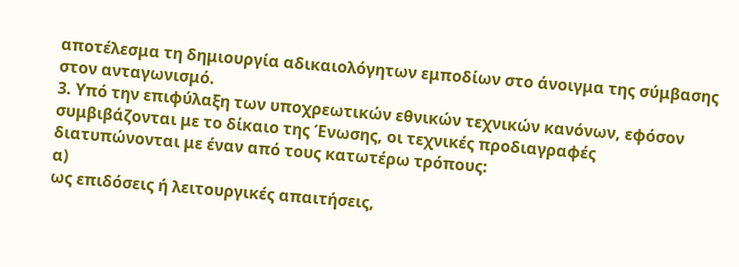αποτέλεσμα τη δημιουργία αδικαιολόγητων εμποδίων στο άνοιγμα της σύμβασης στον ανταγωνισμό.
3. Υπό την επιφύλαξη των υποχρεωτικών εθνικών τεχνικών κανόνων, εφόσον συμβιβάζονται με το δίκαιο της Ένωσης, οι τεχνικές προδιαγραφές διατυπώνονται με έναν από τους κατωτέρω τρόπους:
α)
ως επιδόσεις ή λειτουργικές απαιτήσεις,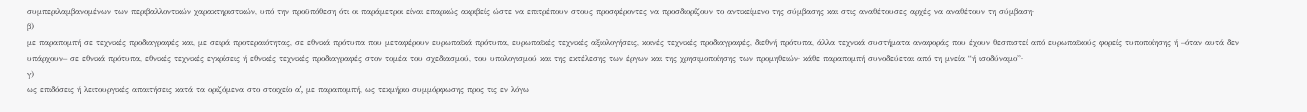συμπεριλαμβανομένων των περιβαλλοντικών χαρακτηριστικών, υπό την προϋπόθεση ότι οι παράμετροι είναι επαρκώς ακριβείς ώστε να επιτρέπουν στους προσφέροντες να προσδιορίζουν το αντικείμενο της σύμβασης και στις αναθέτουσες αρχές να αναθέτουν τη σύμβαση·
β)
με παραπομπή σε τεχνικές προδιαγραφές και, με σειρά προτεραιότητας, σε εθνικά πρότυπα που μεταφέρουν ευρωπαϊκά πρότυπα, ευρωπαϊκές τεχνικές αξιολογήσεις, κοινές τεχνικές προδιαγραφές, διεθνή πρότυπα, άλλα τεχνικά συστήματα αναφοράς που έχουν θεσπιστεί από ευρωπαϊκούς φορείς τυποποίησης ή –όταν αυτά δεν υπάρχουν– σε εθνικά πρότυπα, εθνικές τεχνικές εγκρίσεις ή εθνικές τεχνικές προδιαγραφές στον τομέα του σχεδιασμού, του υπολογισμού και της εκτέλεσης των έργων και της χρησιμοποίησης των προμηθειών· κάθε παραπομπή συνοδεύεται από τη μνεία “ή ισοδύναμο”·
γ)
ως επιδόσεις ή λειτουργικές απαιτήσεις κατά τα οριζόμενα στο στοιχείο αʹ, με παραπομπή, ως τεκμήριο συμμόρφωσης προς τις εν λόγω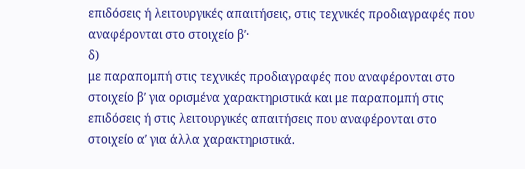επιδόσεις ή λειτουργικές απαιτήσεις, στις τεχνικές προδιαγραφές που αναφέρονται στο στοιχείο βʹ·
δ)
με παραπομπή στις τεχνικές προδιαγραφές που αναφέρονται στο στοιχείο βʹ για ορισμένα χαρακτηριστικά και με παραπομπή στις επιδόσεις ή στις λειτουργικές απαιτήσεις που αναφέρονται στο στοιχείο αʹ για άλλα χαρακτηριστικά.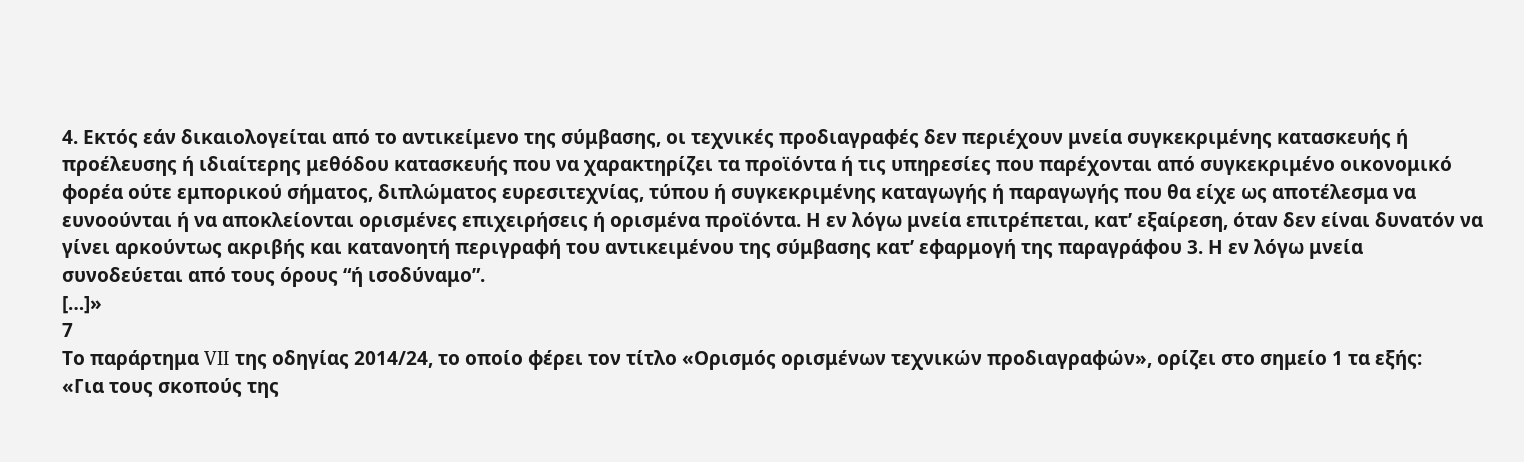4. Εκτός εάν δικαιολογείται από το αντικείμενο της σύμβασης, οι τεχνικές προδιαγραφές δεν περιέχουν μνεία συγκεκριμένης κατασκευής ή προέλευσης ή ιδιαίτερης μεθόδου κατασκευής που να χαρακτηρίζει τα προϊόντα ή τις υπηρεσίες που παρέχονται από συγκεκριμένο οικονομικό φορέα ούτε εμπορικού σήματος, διπλώματος ευρεσιτεχνίας, τύπου ή συγκεκριμένης καταγωγής ή παραγωγής που θα είχε ως αποτέλεσμα να ευνοούνται ή να αποκλείονται ορισμένες επιχειρήσεις ή ορισμένα προϊόντα. Η εν λόγω μνεία επιτρέπεται, κατ’ εξαίρεση, όταν δεν είναι δυνατόν να γίνει αρκούντως ακριβής και κατανοητή περιγραφή του αντικειμένου της σύμβασης κατ’ εφαρμογή της παραγράφου 3. Η εν λόγω μνεία συνοδεύεται από τους όρους “ή ισοδύναμο”.
[…]»
7
Το παράρτημα VII της οδηγίας 2014/24, το οποίο φέρει τον τίτλο «Ορισμός ορισμένων τεχνικών προδιαγραφών», ορίζει στο σημείο 1 τα εξής:
«Για τους σκοπούς της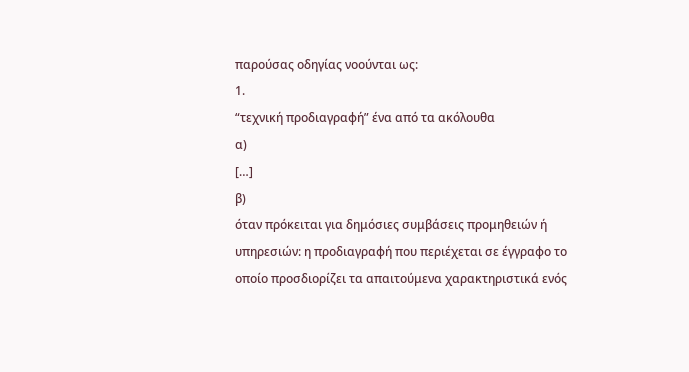παρούσας οδηγίας νοούνται ως:
1.
“τεχνική προδιαγραφή” ένα από τα ακόλουθα
α)
[…]
β)
όταν πρόκειται για δημόσιες συμβάσεις προμηθειών ή υπηρεσιών: η προδιαγραφή που περιέχεται σε έγγραφο το οποίο προσδιορίζει τα απαιτούμενα χαρακτηριστικά ενός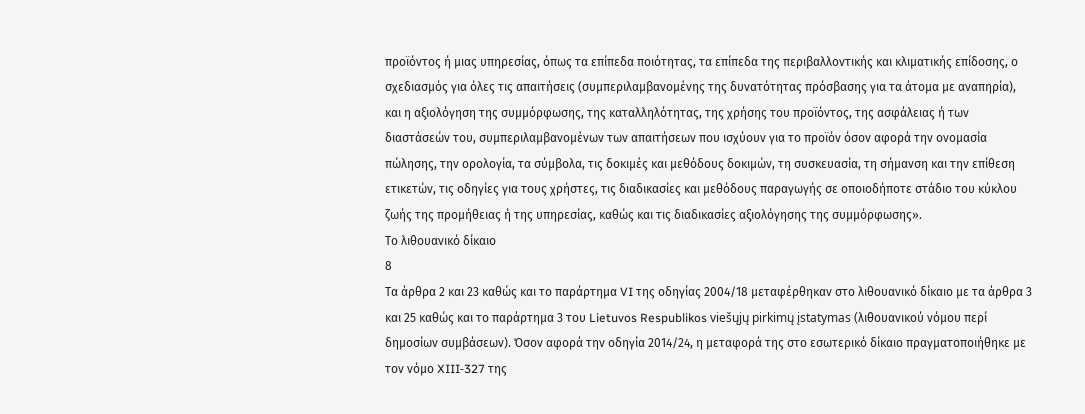προϊόντος ή μιας υπηρεσίας, όπως τα επίπεδα ποιότητας, τα επίπεδα της περιβαλλοντικής και κλιματικής επίδοσης, ο σχεδιασμός για όλες τις απαιτήσεις (συμπεριλαμβανομένης της δυνατότητας πρόσβασης για τα άτομα με αναπηρία), και η αξιολόγηση της συμμόρφωσης, της καταλληλότητας, της χρήσης του προϊόντος, της ασφάλειας ή των διαστάσεών του, συμπεριλαμβανομένων των απαιτήσεων που ισχύουν για το προϊόν όσον αφορά την ονομασία πώλησης, την ορολογία, τα σύμβολα, τις δοκιμές και μεθόδους δοκιμών, τη συσκευασία, τη σήμανση και την επίθεση ετικετών, τις οδηγίες για τους χρήστες, τις διαδικασίες και μεθόδους παραγωγής σε οποιοδήποτε στάδιο του κύκλου ζωής της προμήθειας ή της υπηρεσίας, καθώς και τις διαδικασίες αξιολόγησης της συμμόρφωσης».
Το λιθουανικό δίκαιο
8
Τα άρθρα 2 και 23 καθώς και το παράρτημα VI της οδηγίας 2004/18 μεταφέρθηκαν στο λιθουανικό δίκαιο με τα άρθρα 3 και 25 καθώς και το παράρτημα 3 του Lietuvos Respublikos viešųjų pirkimų įstatymas (λιθουανικού νόμου περί δημοσίων συμβάσεων). Όσον αφορά την οδηγία 2014/24, η μεταφορά της στο εσωτερικό δίκαιο πραγματοποιήθηκε με τον νόμο XIII‑327 της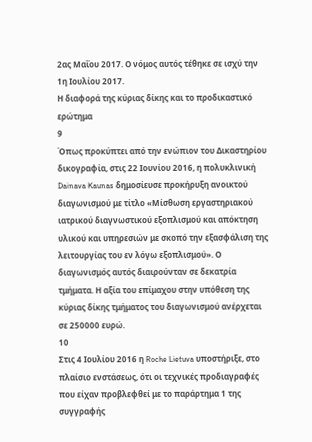2ας Μαΐου 2017. Ο νόμος αυτός τέθηκε σε ισχύ την 1η Ιουλίου 2017.
Η διαφορά της κύριας δίκης και το προδικαστικό ερώτημα
9
Όπως προκύπτει από την ενώπιον του Δικαστηρίου δικογραφία, στις 22 Ιουνίου 2016, η πολυκλινική Dainava Kaunas δημοσίευσε προκήρυξη ανοικτού διαγωνισμού με τίτλο «Μίσθωση εργαστηριακού ιατρικού διαγνωστικού εξοπλισμού και απόκτηση υλικού και υπηρεσιών με σκοπό την εξασφάλιση της λειτουργίας του εν λόγω εξοπλισμού». Ο διαγωνισμός αυτός διαιρούνταν σε δεκατρία τμήματα. Η αξία του επίμαχου στην υπόθεση της κύριας δίκης τμήματος του διαγωνισμού ανέρχεται σε 250000 ευρώ.
10
Στις 4 Ιουλίου 2016 η Roche Lietuva υποστήριξε, στο πλαίσιο ενστάσεως, ότι οι τεχνικές προδιαγραφές που είχαν προβλεφθεί με το παράρτημα 1 της συγγραφής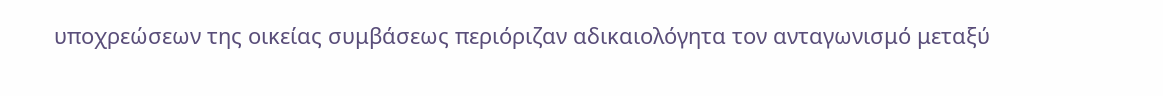υποχρεώσεων της οικείας συμβάσεως περιόριζαν αδικαιολόγητα τον ανταγωνισμό μεταξύ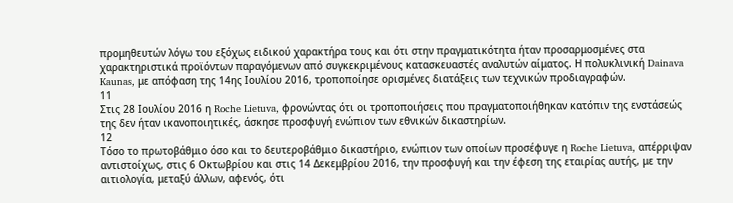προμηθευτών λόγω του εξόχως ειδικού χαρακτήρα τους και ότι στην πραγματικότητα ήταν προσαρμοσμένες στα χαρακτηριστικά προϊόντων παραγόμενων από συγκεκριμένους κατασκευαστές αναλυτών αίματος. Η πολυκλινική Dainava Kaunas, με απόφαση της 14ης Ιουλίου 2016, τροποποίησε ορισμένες διατάξεις των τεχνικών προδιαγραφών.
11
Στις 28 Ιουλίου 2016 η Roche Lietuva, φρονώντας ότι οι τροποποιήσεις που πραγματοποιήθηκαν κατόπιν της ενστάσεώς της δεν ήταν ικανοποιητικές, άσκησε προσφυγή ενώπιον των εθνικών δικαστηρίων.
12
Τόσο το πρωτοβάθμιο όσο και το δευτεροβάθμιο δικαστήριο, ενώπιον των οποίων προσέφυγε η Roche Lietuva, απέρριψαν αντιστοίχως, στις 6 Οκτωβρίου και στις 14 Δεκεμβρίου 2016, την προσφυγή και την έφεση της εταιρίας αυτής, με την αιτιολογία, μεταξύ άλλων, αφενός, ότι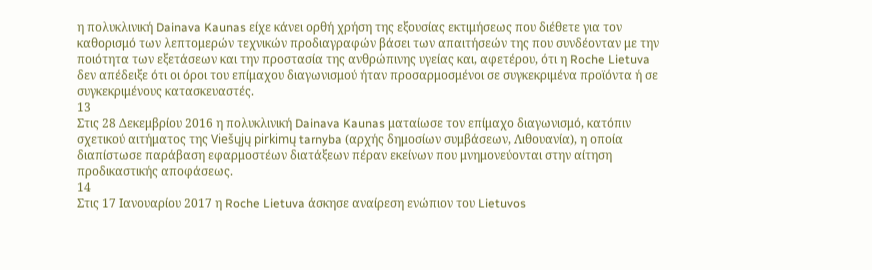η πολυκλινική Dainava Kaunas είχε κάνει ορθή χρήση της εξουσίας εκτιμήσεως που διέθετε για τον καθορισμό των λεπτομερών τεχνικών προδιαγραφών βάσει των απαιτήσεών της που συνδέονταν με την ποιότητα των εξετάσεων και την προστασία της ανθρώπινης υγείας και, αφετέρου, ότι η Roche Lietuva δεν απέδειξε ότι οι όροι του επίμαχου διαγωνισμού ήταν προσαρμοσμένοι σε συγκεκριμένα προϊόντα ή σε συγκεκριμένους κατασκευαστές.
13
Στις 28 Δεκεμβρίου 2016 η πολυκλινική Dainava Kaunas ματαίωσε τον επίμαχο διαγωνισμό, κατόπιν σχετικού αιτήματος της Viešųjų pirkimų tarnyba (αρχής δημοσίων συμβάσεων, Λιθουανία), η οποία διαπίστωσε παράβαση εφαρμοστέων διατάξεων πέραν εκείνων που μνημονεύονται στην αίτηση προδικαστικής αποφάσεως.
14
Στις 17 Ιανουαρίου 2017 η Roche Lietuva άσκησε αναίρεση ενώπιον του Lietuvos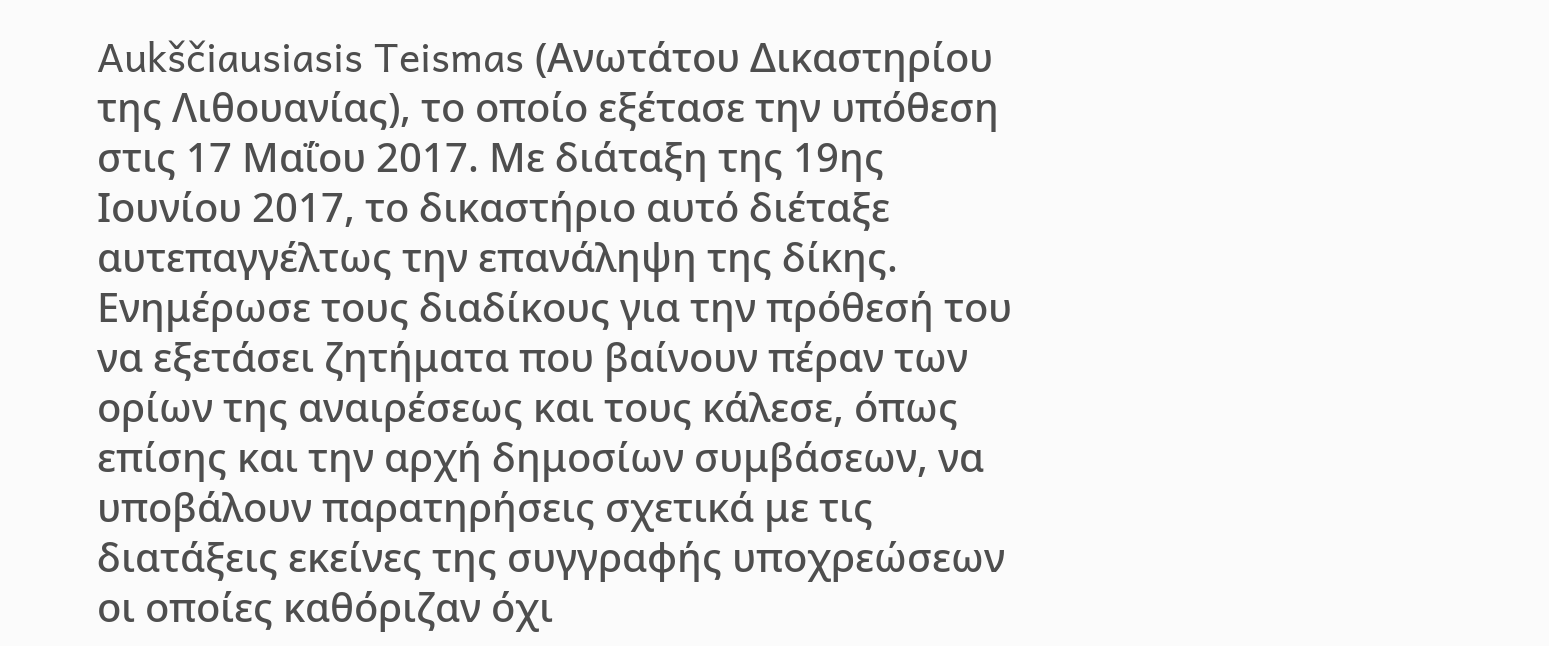Aukščiausiasis Teismas (Ανωτάτου Δικαστηρίου της Λιθουανίας), το οποίο εξέτασε την υπόθεση στις 17 Μαΐου 2017. Με διάταξη της 19ης Ιουνίου 2017, το δικαστήριο αυτό διέταξε αυτεπαγγέλτως την επανάληψη της δίκης. Ενημέρωσε τους διαδίκους για την πρόθεσή του να εξετάσει ζητήματα που βαίνουν πέραν των ορίων της αναιρέσεως και τους κάλεσε, όπως επίσης και την αρχή δημοσίων συμβάσεων, να υποβάλουν παρατηρήσεις σχετικά με τις διατάξεις εκείνες της συγγραφής υποχρεώσεων οι οποίες καθόριζαν όχι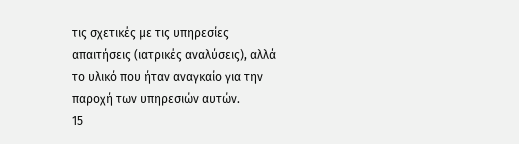τις σχετικές με τις υπηρεσίες απαιτήσεις (ιατρικές αναλύσεις), αλλά το υλικό που ήταν αναγκαίο για την παροχή των υπηρεσιών αυτών.
15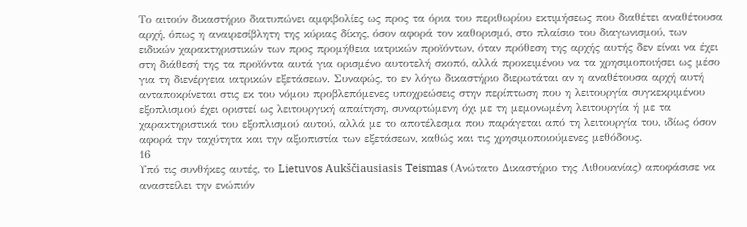Το αιτούν δικαστήριο διατυπώνει αμφιβολίες ως προς τα όρια του περιθωρίου εκτιμήσεως που διαθέτει αναθέτουσα αρχή, όπως η αναιρεσίβλητη της κύριας δίκης, όσον αφορά τον καθορισμό, στο πλαίσιο του διαγωνισμού, των ειδικών χαρακτηριστικών των προς προμήθεια ιατρικών προϊόντων, όταν πρόθεση της αρχής αυτής δεν είναι να έχει στη διάθεσή της τα προϊόντα αυτά για ορισμένο αυτοτελή σκοπό, αλλά προκειμένου να τα χρησιμοποιήσει ως μέσο για τη διενέργεια ιατρικών εξετάσεων. Συναφώς, το εν λόγω δικαστήριο διερωτάται αν η αναθέτουσα αρχή αυτή ανταποκρίνεται στις εκ του νόμου προβλεπόμενες υποχρεώσεις στην περίπτωση που η λειτουργία συγκεκριμένου εξοπλισμού έχει οριστεί ως λειτουργική απαίτηση, συναρτώμενη όχι με τη μεμονωμένη λειτουργία ή με τα χαρακτηριστικά του εξοπλισμού αυτού, αλλά με το αποτέλεσμα που παράγεται από τη λειτουργία του, ιδίως όσον αφορά την ταχύτητα και την αξιοπιστία των εξετάσεων, καθώς και τις χρησιμοποιούμενες μεθόδους.
16
Υπό τις συνθήκες αυτές, το Lietuvos Aukščiausiasis Teismas (Ανώτατο Δικαστήριο της Λιθουανίας) αποφάσισε να αναστείλει την ενώπιόν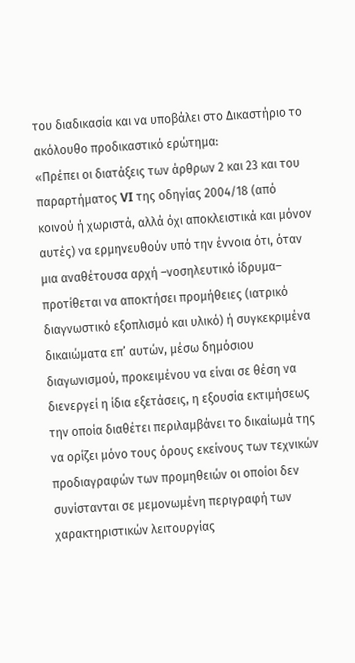του διαδικασία και να υποβάλει στο Δικαστήριο το ακόλουθο προδικαστικό ερώτημα:
«Πρέπει οι διατάξεις των άρθρων 2 και 23 και του παραρτήματος VI της οδηγίας 2004/18 (από κοινού ή χωριστά, αλλά όχι αποκλειστικά και μόνον αυτές) να ερμηνευθούν υπό την έννοια ότι, όταν μια αναθέτουσα αρχή –νοσηλευτικό ίδρυμα– προτίθεται να αποκτήσει προμήθειες (ιατρικό διαγνωστικό εξοπλισμό και υλικό) ή συγκεκριμένα δικαιώματα επ’ αυτών, μέσω δημόσιου διαγωνισμού, προκειμένου να είναι σε θέση να διενεργεί η ίδια εξετάσεις, η εξουσία εκτιμήσεως την οποία διαθέτει περιλαμβάνει το δικαίωμά της να ορίζει μόνο τους όρους εκείνους των τεχνικών προδιαγραφών των προμηθειών οι οποίοι δεν συνίστανται σε μεμονωμένη περιγραφή των χαρακτηριστικών λειτουργίας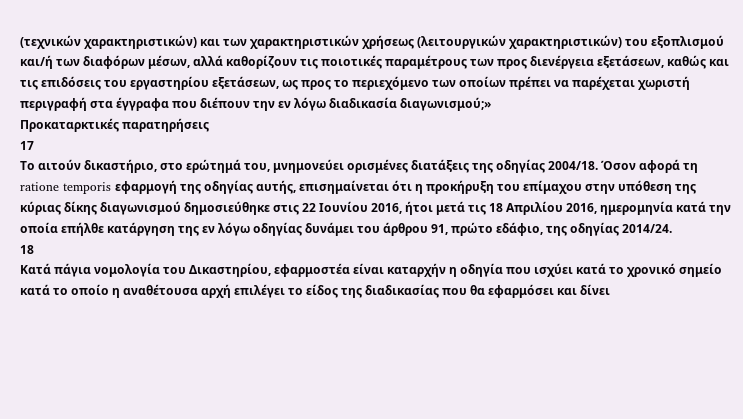(τεχνικών χαρακτηριστικών) και των χαρακτηριστικών χρήσεως (λειτουργικών χαρακτηριστικών) του εξοπλισμού και/ή των διαφόρων μέσων, αλλά καθορίζουν τις ποιοτικές παραμέτρους των προς διενέργεια εξετάσεων, καθώς και τις επιδόσεις του εργαστηρίου εξετάσεων, ως προς το περιεχόμενο των οποίων πρέπει να παρέχεται χωριστή περιγραφή στα έγγραφα που διέπουν την εν λόγω διαδικασία διαγωνισμού;»
Προκαταρκτικές παρατηρήσεις
17
Το αιτούν δικαστήριο, στο ερώτημά του, μνημονεύει ορισμένες διατάξεις της οδηγίας 2004/18. Όσον αφορά τη ratione temporis εφαρμογή της οδηγίας αυτής, επισημαίνεται ότι η προκήρυξη του επίμαχου στην υπόθεση της κύριας δίκης διαγωνισμού δημοσιεύθηκε στις 22 Ιουνίου 2016, ήτοι μετά τις 18 Απριλίου 2016, ημερομηνία κατά την οποία επήλθε κατάργηση της εν λόγω οδηγίας δυνάμει του άρθρου 91, πρώτο εδάφιο, της οδηγίας 2014/24.
18
Κατά πάγια νομολογία του Δικαστηρίου, εφαρμοστέα είναι καταρχήν η οδηγία που ισχύει κατά το χρονικό σημείο κατά το οποίο η αναθέτουσα αρχή επιλέγει το είδος της διαδικασίας που θα εφαρμόσει και δίνει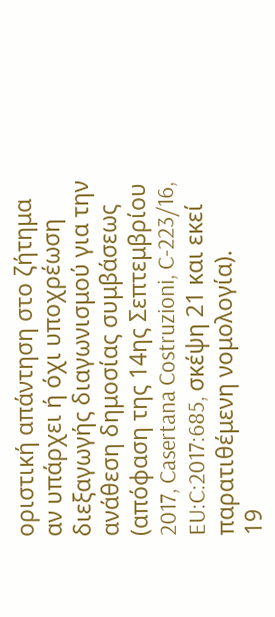οριστική απάντηση στο ζήτημα αν υπάρχει ή όχι υποχρέωση διεξαγωγής διαγωνισμού για την ανάθεση δημοσίας συμβάσεως (απόφαση της 14ης Σεπτεμβρίου 2017, Casertana Costruzioni, C‑223/16, EU:C:2017:685, σκέψη 21 και εκεί παρατιθέμενη νομολογία).
19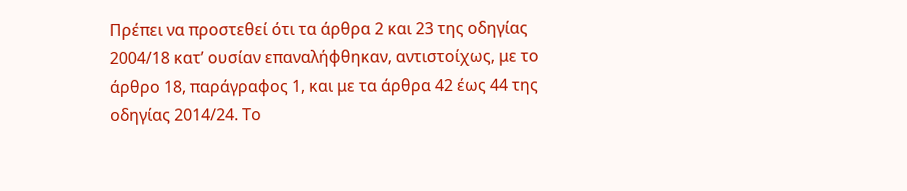Πρέπει να προστεθεί ότι τα άρθρα 2 και 23 της οδηγίας 2004/18 κατ’ ουσίαν επαναλήφθηκαν, αντιστοίχως, με το άρθρο 18, παράγραφος 1, και με τα άρθρα 42 έως 44 της οδηγίας 2014/24. Το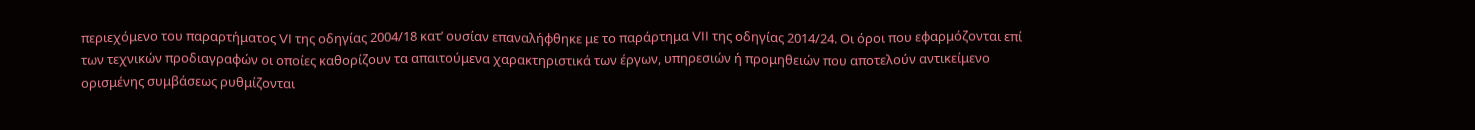περιεχόμενο του παραρτήματος VI της οδηγίας 2004/18 κατ’ ουσίαν επαναλήφθηκε με το παράρτημα VII της οδηγίας 2014/24. Οι όροι που εφαρμόζονται επί των τεχνικών προδιαγραφών οι οποίες καθορίζουν τα απαιτούμενα χαρακτηριστικά των έργων, υπηρεσιών ή προμηθειών που αποτελούν αντικείμενο ορισμένης συμβάσεως ρυθμίζονται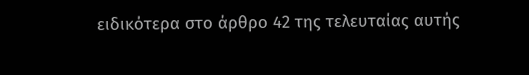ειδικότερα στο άρθρο 42 της τελευταίας αυτής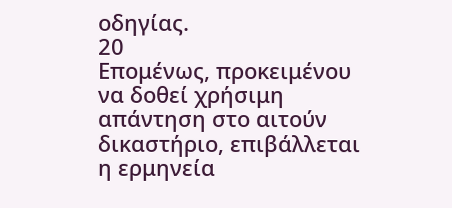οδηγίας.
20
Επομένως, προκειμένου να δοθεί χρήσιμη απάντηση στο αιτούν δικαστήριο, επιβάλλεται η ερμηνεία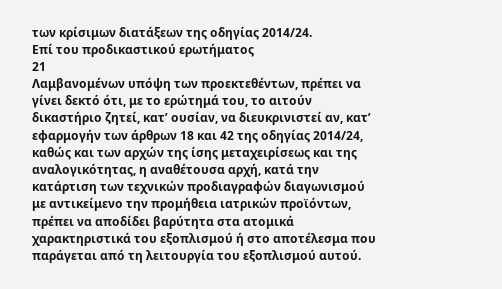των κρίσιμων διατάξεων της οδηγίας 2014/24.
Επί του προδικαστικού ερωτήματος
21
Λαμβανομένων υπόψη των προεκτεθέντων, πρέπει να γίνει δεκτό ότι, με το ερώτημά του, το αιτούν δικαστήριο ζητεί, κατ’ ουσίαν, να διευκρινιστεί αν, κατ’ εφαρμογήν των άρθρων 18 και 42 της οδηγίας 2014/24, καθώς και των αρχών της ίσης μεταχειρίσεως και της αναλογικότητας, η αναθέτουσα αρχή, κατά την κατάρτιση των τεχνικών προδιαγραφών διαγωνισμού με αντικείμενο την προμήθεια ιατρικών προϊόντων, πρέπει να αποδίδει βαρύτητα στα ατομικά χαρακτηριστικά του εξοπλισμού ή στο αποτέλεσμα που παράγεται από τη λειτουργία του εξοπλισμού αυτού.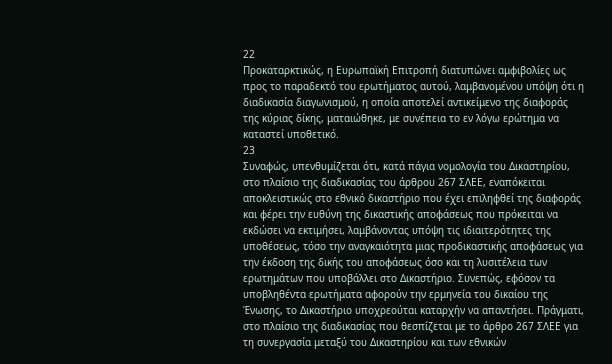22
Προκαταρκτικώς, η Ευρωπαϊκή Επιτροπή διατυπώνει αμφιβολίες ως προς το παραδεκτό του ερωτήματος αυτού, λαμβανομένου υπόψη ότι η διαδικασία διαγωνισμού, η οποία αποτελεί αντικείμενο της διαφοράς της κύριας δίκης, ματαιώθηκε, με συνέπεια το εν λόγω ερώτημα να καταστεί υποθετικό.
23
Συναφώς, υπενθυμίζεται ότι, κατά πάγια νομολογία του Δικαστηρίου, στο πλαίσιο της διαδικασίας του άρθρου 267 ΣΛΕΕ, εναπόκειται αποκλειστικώς στο εθνικό δικαστήριο που έχει επιληφθεί της διαφοράς και φέρει την ευθύνη της δικαστικής αποφάσεως που πρόκειται να εκδώσει να εκτιμήσει, λαμβάνοντας υπόψη τις ιδιαιτερότητες της υποθέσεως, τόσο την αναγκαιότητα μιας προδικαστικής αποφάσεως για την έκδοση της δικής του αποφάσεως όσο και τη λυσιτέλεια των ερωτημάτων που υποβάλλει στο Δικαστήριο. Συνεπώς, εφόσον τα υποβληθέντα ερωτήματα αφορούν την ερμηνεία του δικαίου της Ένωσης, το Δικαστήριο υποχρεούται καταρχήν να απαντήσει. Πράγματι, στο πλαίσιο της διαδικασίας που θεσπίζεται με το άρθρο 267 ΣΛΕΕ για τη συνεργασία μεταξύ του Δικαστηρίου και των εθνικών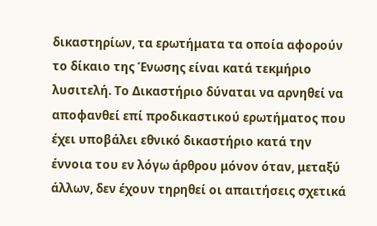δικαστηρίων, τα ερωτήματα τα οποία αφορούν το δίκαιο της Ένωσης είναι κατά τεκμήριο λυσιτελή. Το Δικαστήριο δύναται να αρνηθεί να αποφανθεί επί προδικαστικού ερωτήματος που έχει υποβάλει εθνικό δικαστήριο κατά την έννοια του εν λόγω άρθρου μόνον όταν, μεταξύ άλλων, δεν έχουν τηρηθεί οι απαιτήσεις σχετικά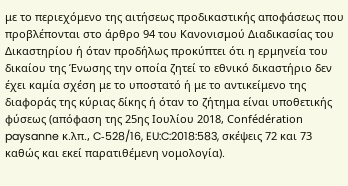με το περιεχόμενο της αιτήσεως προδικαστικής αποφάσεως που προβλέπονται στο άρθρο 94 του Κανονισμού Διαδικασίας του Δικαστηρίου ή όταν προδήλως προκύπτει ότι η ερμηνεία του δικαίου της Ένωσης την οποία ζητεί το εθνικό δικαστήριο δεν έχει καμία σχέση με το υποστατό ή με το αντικείμενο της διαφοράς της κύριας δίκης ή όταν το ζήτημα είναι υποθετικής φύσεως (απόφαση της 25ης Ιουλίου 2018, Confédération paysanne κ.λπ., C‑528/16, EU:C:2018:583, σκέψεις 72 και 73 καθώς και εκεί παρατιθέμενη νομολογία).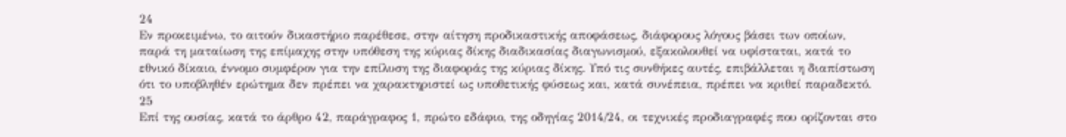24
Εν προκειμένω, το αιτούν δικαστήριο παρέθεσε, στην αίτηση προδικαστικής αποφάσεως, διάφορους λόγους βάσει των οποίων, παρά τη ματαίωση της επίμαχης στην υπόθεση της κύριας δίκης διαδικασίας διαγωνισμού, εξακολουθεί να υφίσταται, κατά το εθνικό δίκαιο, έννομο συμφέρον για την επίλυση της διαφοράς της κύριας δίκης. Υπό τις συνθήκες αυτές, επιβάλλεται η διαπίστωση ότι το υποβληθέν ερώτημα δεν πρέπει να χαρακτηριστεί ως υποθετικής φύσεως και, κατά συνέπεια, πρέπει να κριθεί παραδεκτό.
25
Επί της ουσίας, κατά το άρθρο 42, παράγραφος 1, πρώτο εδάφιο, της οδηγίας 2014/24, οι τεχνικές προδιαγραφές που ορίζονται στο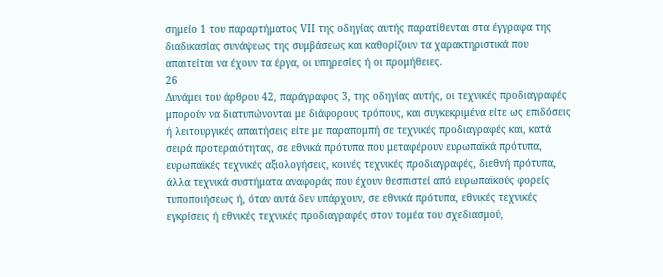σημείο 1 του παραρτήματος VII της οδηγίας αυτής παρατίθενται στα έγγραφα της διαδικασίας συνάψεως της συμβάσεως και καθορίζουν τα χαρακτηριστικά που απαιτείται να έχουν τα έργα, οι υπηρεσίες ή οι προμήθειες.
26
Δυνάμει του άρθρου 42, παράγραφος 3, της οδηγίας αυτής, οι τεχνικές προδιαγραφές μπορούν να διατυπώνονται με διάφορους τρόπους, και συγκεκριμένα είτε ως επιδόσεις ή λειτουργικές απαιτήσεις είτε με παραπομπή σε τεχνικές προδιαγραφές και, κατά σειρά προτεραιότητας, σε εθνικά πρότυπα που μεταφέρουν ευρωπαϊκά πρότυπα, ευρωπαϊκές τεχνικές αξιολογήσεις, κοινές τεχνικές προδιαγραφές, διεθνή πρότυπα, άλλα τεχνικά συστήματα αναφοράς που έχουν θεσπιστεί από ευρωπαϊκούς φορείς τυποποιήσεως ή, όταν αυτά δεν υπάρχουν, σε εθνικά πρότυπα, εθνικές τεχνικές εγκρίσεις ή εθνικές τεχνικές προδιαγραφές στον τομέα του σχεδιασμού,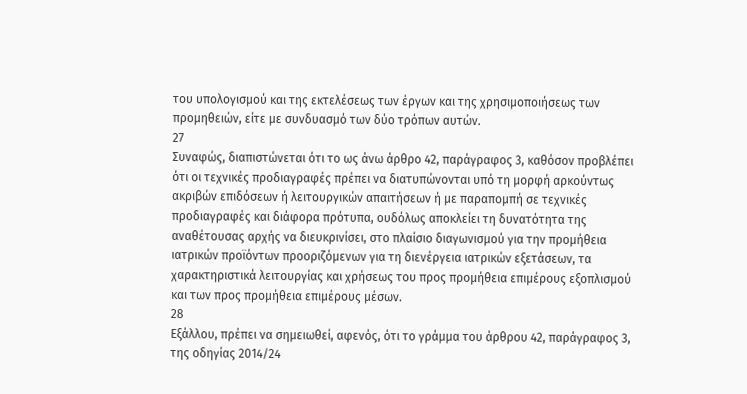του υπολογισμού και της εκτελέσεως των έργων και της χρησιμοποιήσεως των προμηθειών, είτε με συνδυασμό των δύο τρόπων αυτών.
27
Συναφώς, διαπιστώνεται ότι το ως άνω άρθρο 42, παράγραφος 3, καθόσον προβλέπει ότι οι τεχνικές προδιαγραφές πρέπει να διατυπώνονται υπό τη μορφή αρκούντως ακριβών επιδόσεων ή λειτουργικών απαιτήσεων ή με παραπομπή σε τεχνικές προδιαγραφές και διάφορα πρότυπα, ουδόλως αποκλείει τη δυνατότητα της αναθέτουσας αρχής να διευκρινίσει, στο πλαίσιο διαγωνισμού για την προμήθεια ιατρικών προϊόντων προοριζόμενων για τη διενέργεια ιατρικών εξετάσεων, τα χαρακτηριστικά λειτουργίας και χρήσεως του προς προμήθεια επιμέρους εξοπλισμού και των προς προμήθεια επιμέρους μέσων.
28
Εξάλλου, πρέπει να σημειωθεί, αφενός, ότι το γράμμα του άρθρου 42, παράγραφος 3, της οδηγίας 2014/24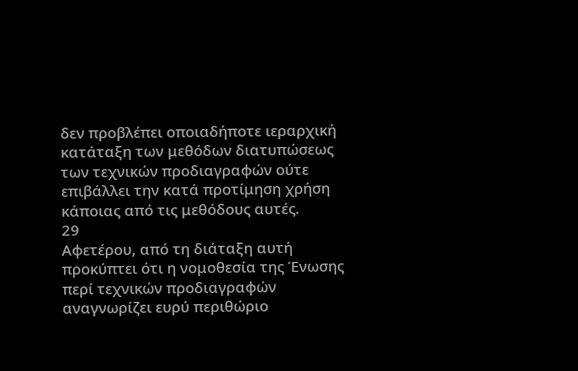δεν προβλέπει οποιαδήποτε ιεραρχική κατάταξη των μεθόδων διατυπώσεως των τεχνικών προδιαγραφών ούτε επιβάλλει την κατά προτίμηση χρήση κάποιας από τις μεθόδους αυτές.
29
Αφετέρου, από τη διάταξη αυτή προκύπτει ότι η νομοθεσία της Ένωσης περί τεχνικών προδιαγραφών αναγνωρίζει ευρύ περιθώριο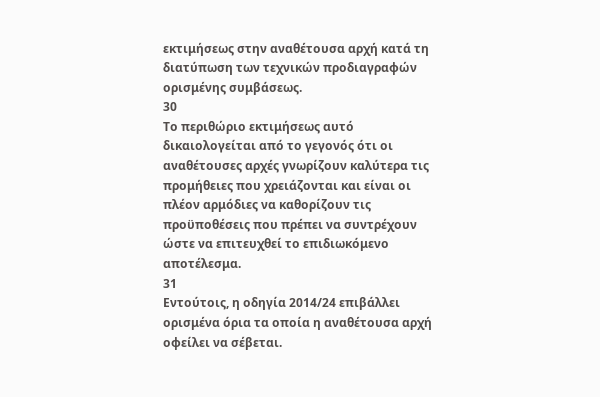εκτιμήσεως στην αναθέτουσα αρχή κατά τη διατύπωση των τεχνικών προδιαγραφών ορισμένης συμβάσεως.
30
Το περιθώριο εκτιμήσεως αυτό δικαιολογείται από το γεγονός ότι οι αναθέτουσες αρχές γνωρίζουν καλύτερα τις προμήθειες που χρειάζονται και είναι οι πλέον αρμόδιες να καθορίζουν τις προϋποθέσεις που πρέπει να συντρέχουν ώστε να επιτευχθεί το επιδιωκόμενο αποτέλεσμα.
31
Εντούτοις, η οδηγία 2014/24 επιβάλλει ορισμένα όρια τα οποία η αναθέτουσα αρχή οφείλει να σέβεται.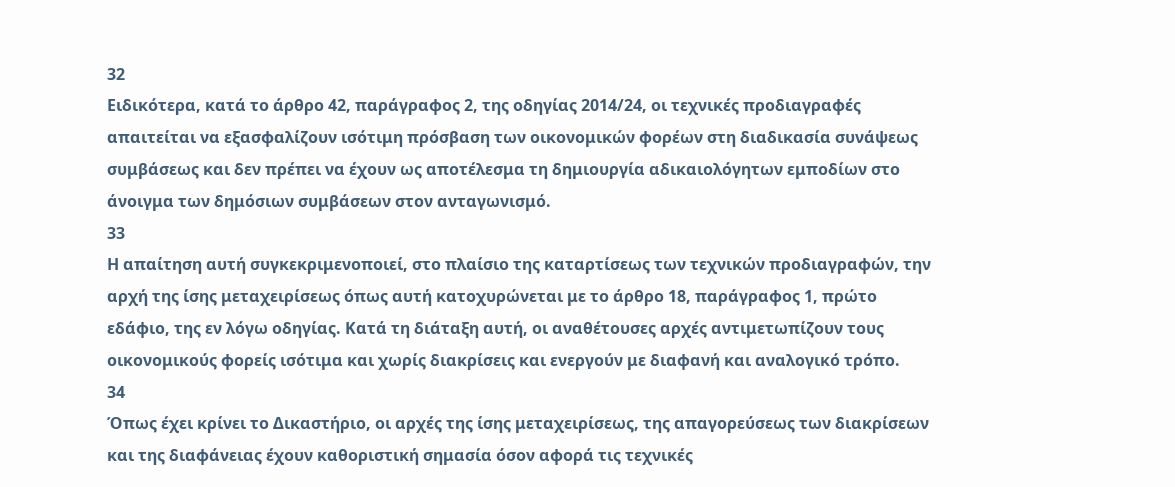32
Ειδικότερα, κατά το άρθρο 42, παράγραφος 2, της οδηγίας 2014/24, οι τεχνικές προδιαγραφές απαιτείται να εξασφαλίζουν ισότιμη πρόσβαση των οικονομικών φορέων στη διαδικασία συνάψεως συμβάσεως και δεν πρέπει να έχουν ως αποτέλεσμα τη δημιουργία αδικαιολόγητων εμποδίων στο άνοιγμα των δημόσιων συμβάσεων στον ανταγωνισμό.
33
Η απαίτηση αυτή συγκεκριμενοποιεί, στο πλαίσιο της καταρτίσεως των τεχνικών προδιαγραφών, την αρχή της ίσης μεταχειρίσεως όπως αυτή κατοχυρώνεται με το άρθρο 18, παράγραφος 1, πρώτο εδάφιο, της εν λόγω οδηγίας. Κατά τη διάταξη αυτή, οι αναθέτουσες αρχές αντιμετωπίζουν τους οικονομικούς φορείς ισότιμα και χωρίς διακρίσεις και ενεργούν με διαφανή και αναλογικό τρόπο.
34
Όπως έχει κρίνει το Δικαστήριο, οι αρχές της ίσης μεταχειρίσεως, της απαγορεύσεως των διακρίσεων και της διαφάνειας έχουν καθοριστική σημασία όσον αφορά τις τεχνικές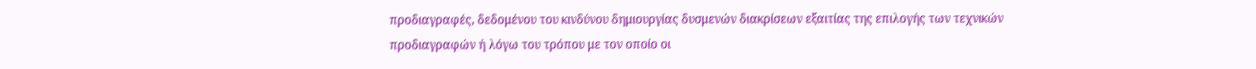προδιαγραφές, δεδομένου του κινδύνου δημιουργίας δυσμενών διακρίσεων εξαιτίας της επιλογής των τεχνικών προδιαγραφών ή λόγω του τρόπου με τον οποίο οι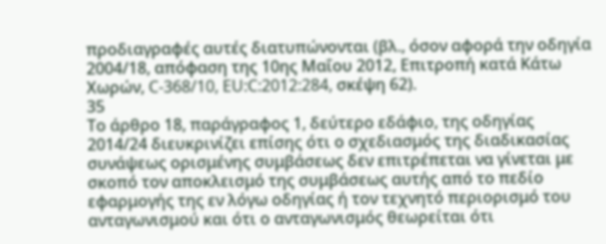προδιαγραφές αυτές διατυπώνονται (βλ., όσον αφορά την οδηγία 2004/18, απόφαση της 10ης Μαΐου 2012, Επιτροπή κατά Κάτω Χωρών, C‑368/10, EU:C:2012:284, σκέψη 62).
35
Το άρθρο 18, παράγραφος 1, δεύτερο εδάφιο, της οδηγίας 2014/24 διευκρινίζει επίσης ότι ο σχεδιασμός της διαδικασίας συνάψεως ορισμένης συμβάσεως δεν επιτρέπεται να γίνεται με σκοπό τον αποκλεισμό της συμβάσεως αυτής από το πεδίο εφαρμογής της εν λόγω οδηγίας ή τον τεχνητό περιορισμό του ανταγωνισμού και ότι ο ανταγωνισμός θεωρείται ότι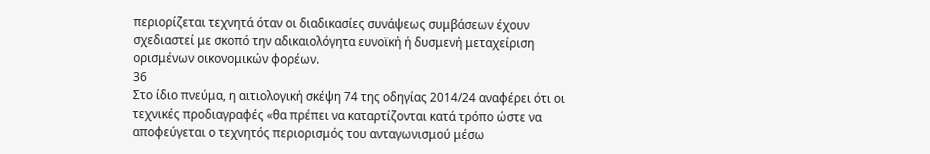περιορίζεται τεχνητά όταν οι διαδικασίες συνάψεως συμβάσεων έχουν σχεδιαστεί με σκοπό την αδικαιολόγητα ευνοϊκή ή δυσμενή μεταχείριση ορισμένων οικονομικών φορέων.
36
Στο ίδιο πνεύμα, η αιτιολογική σκέψη 74 της οδηγίας 2014/24 αναφέρει ότι οι τεχνικές προδιαγραφές «θα πρέπει να καταρτίζονται κατά τρόπο ώστε να αποφεύγεται ο τεχνητός περιορισμός του ανταγωνισμού μέσω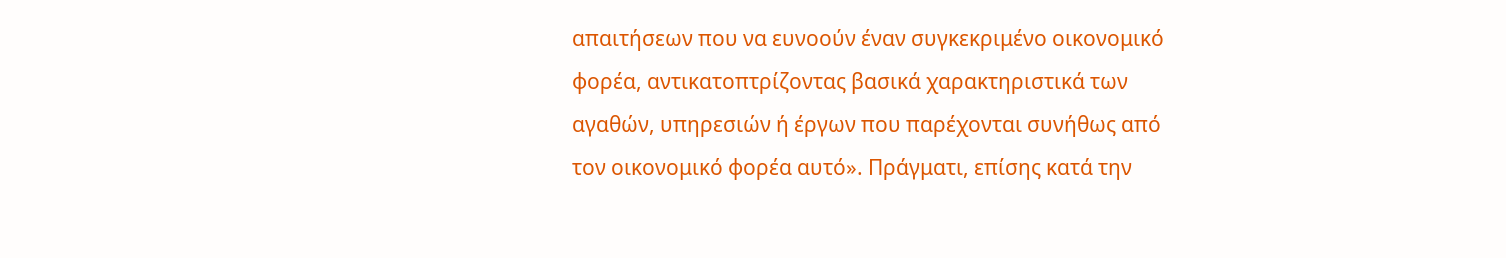απαιτήσεων που να ευνοούν έναν συγκεκριμένο οικονομικό φορέα, αντικατοπτρίζοντας βασικά χαρακτηριστικά των αγαθών, υπηρεσιών ή έργων που παρέχονται συνήθως από τον οικονομικό φορέα αυτό». Πράγματι, επίσης κατά την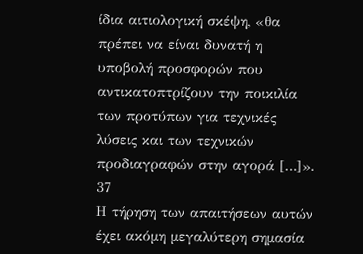ίδια αιτιολογική σκέψη, «θα πρέπει να είναι δυνατή η υποβολή προσφορών που αντικατοπτρίζουν την ποικιλία των προτύπων για τεχνικές λύσεις και των τεχνικών προδιαγραφών στην αγορά […]».
37
Η τήρηση των απαιτήσεων αυτών έχει ακόμη μεγαλύτερη σημασία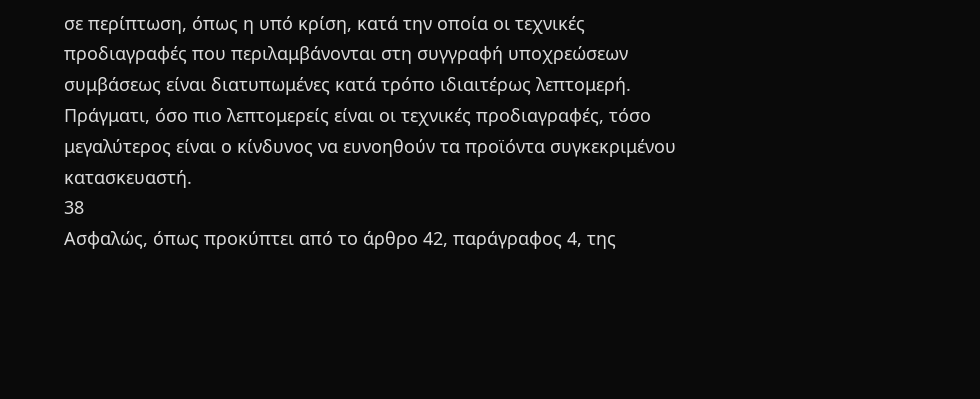σε περίπτωση, όπως η υπό κρίση, κατά την οποία οι τεχνικές προδιαγραφές που περιλαμβάνονται στη συγγραφή υποχρεώσεων συμβάσεως είναι διατυπωμένες κατά τρόπο ιδιαιτέρως λεπτομερή. Πράγματι, όσο πιο λεπτομερείς είναι οι τεχνικές προδιαγραφές, τόσο μεγαλύτερος είναι ο κίνδυνος να ευνοηθούν τα προϊόντα συγκεκριμένου κατασκευαστή.
38
Ασφαλώς, όπως προκύπτει από το άρθρο 42, παράγραφος 4, της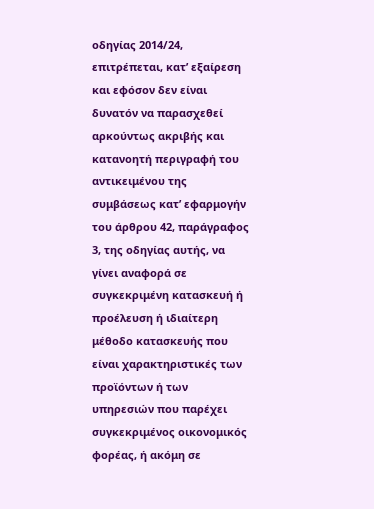οδηγίας 2014/24, επιτρέπεται, κατ’ εξαίρεση και εφόσον δεν είναι δυνατόν να παρασχεθεί αρκούντως ακριβής και κατανοητή περιγραφή του αντικειμένου της συμβάσεως κατ’ εφαρμογήν του άρθρου 42, παράγραφος 3, της οδηγίας αυτής, να γίνει αναφορά σε συγκεκριμένη κατασκευή ή προέλευση ή ιδιαίτερη μέθοδο κατασκευής που είναι χαρακτηριστικές των προϊόντων ή των υπηρεσιών που παρέχει συγκεκριμένος οικονομικός φορέας, ή ακόμη σε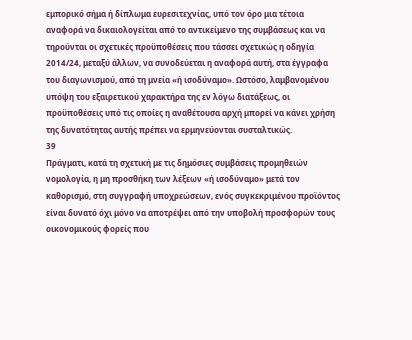εμπορικό σήμα ή δίπλωμα ευρεσιτεχνίας, υπό τον όρο μια τέτοια αναφορά να δικαιολογείται από το αντικείμενο της συμβάσεως και να τηρούνται οι σχετικές προϋποθέσεις που τάσσει σχετικώς η οδηγία 2014/24, μεταξύ άλλων, να συνοδεύεται η αναφορά αυτή, στα έγγραφα του διαγωνισμού, από τη μνεία «ή ισοδύναμο». Ωστόσο, λαμβανομένου υπόψη του εξαιρετικού χαρακτήρα της εν λόγω διατάξεως, οι προϋποθέσεις υπό τις οποίες η αναθέτουσα αρχή μπορεί να κάνει χρήση της δυνατότητας αυτής πρέπει να ερμηνεύονται συσταλτικώς.
39
Πράγματι, κατά τη σχετική με τις δημόσιες συμβάσεις προμηθειών νομολογία, η μη προσθήκη των λέξεων «ή ισοδύναμο» μετά τον καθορισμό, στη συγγραφή υποχρεώσεων, ενός συγκεκριμένου προϊόντος είναι δυνατό όχι μόνο να αποτρέψει από την υποβολή προσφορών τους οικονομικούς φορείς που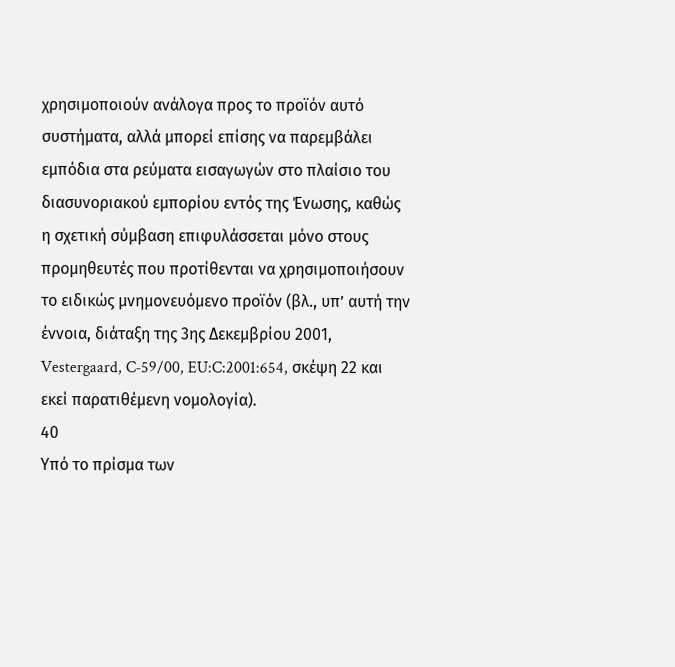χρησιμοποιούν ανάλογα προς το προϊόν αυτό συστήματα, αλλά μπορεί επίσης να παρεμβάλει εμπόδια στα ρεύματα εισαγωγών στο πλαίσιο του διασυνοριακού εμπορίου εντός της Ένωσης, καθώς η σχετική σύμβαση επιφυλάσσεται μόνο στους προμηθευτές που προτίθενται να χρησιμοποιήσουν το ειδικώς μνημονευόμενο προϊόν (βλ., υπ’ αυτή την έννοια, διάταξη της 3ης Δεκεμβρίου 2001, Vestergaard, C‑59/00, EU:C:2001:654, σκέψη 22 και εκεί παρατιθέμενη νομολογία).
40
Υπό το πρίσμα των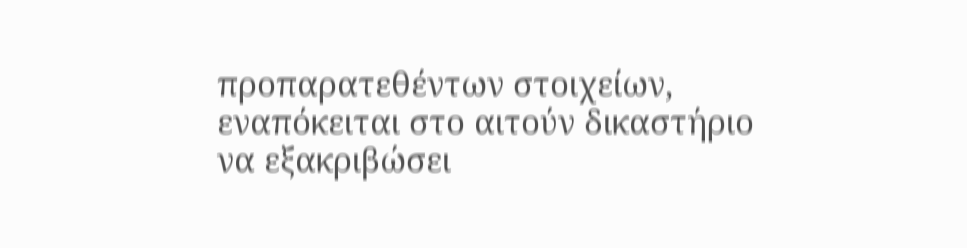προπαρατεθέντων στοιχείων, εναπόκειται στο αιτούν δικαστήριο να εξακριβώσει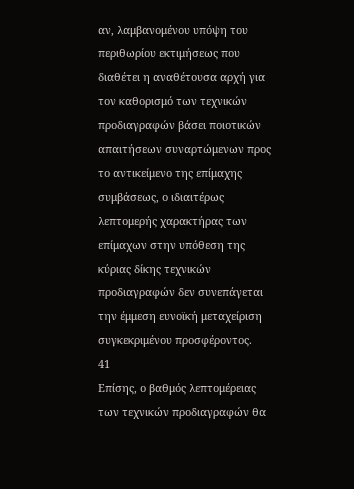αν, λαμβανομένου υπόψη του περιθωρίου εκτιμήσεως που διαθέτει η αναθέτουσα αρχή για τον καθορισμό των τεχνικών προδιαγραφών βάσει ποιοτικών απαιτήσεων συναρτώμενων προς το αντικείμενο της επίμαχης συμβάσεως, ο ιδιαιτέρως λεπτομερής χαρακτήρας των επίμαχων στην υπόθεση της κύριας δίκης τεχνικών προδιαγραφών δεν συνεπάγεται την έμμεση ευνοϊκή μεταχείριση συγκεκριμένου προσφέροντος.
41
Επίσης, ο βαθμός λεπτομέρειας των τεχνικών προδιαγραφών θα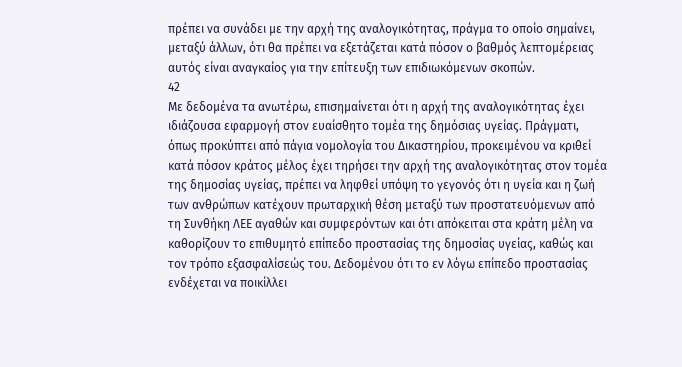πρέπει να συνάδει με την αρχή της αναλογικότητας, πράγμα το οποίο σημαίνει, μεταξύ άλλων, ότι θα πρέπει να εξετάζεται κατά πόσον ο βαθμός λεπτομέρειας αυτός είναι αναγκαίος για την επίτευξη των επιδιωκόμενων σκοπών.
42
Με δεδομένα τα ανωτέρω, επισημαίνεται ότι η αρχή της αναλογικότητας έχει ιδιάζουσα εφαρμογή στον ευαίσθητο τομέα της δημόσιας υγείας. Πράγματι, όπως προκύπτει από πάγια νομολογία του Δικαστηρίου, προκειμένου να κριθεί κατά πόσον κράτος μέλος έχει τηρήσει την αρχή της αναλογικότητας στον τομέα της δημοσίας υγείας, πρέπει να ληφθεί υπόψη το γεγονός ότι η υγεία και η ζωή των ανθρώπων κατέχουν πρωταρχική θέση μεταξύ των προστατευόμενων από τη Συνθήκη ΛΕΕ αγαθών και συμφερόντων και ότι απόκειται στα κράτη μέλη να καθορίζουν το επιθυμητό επίπεδο προστασίας της δημοσίας υγείας, καθώς και τον τρόπο εξασφαλίσεώς του. Δεδομένου ότι το εν λόγω επίπεδο προστασίας ενδέχεται να ποικίλλει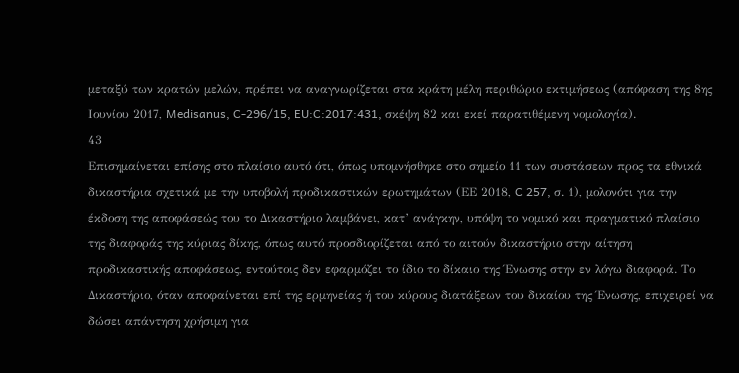μεταξύ των κρατών μελών, πρέπει να αναγνωρίζεται στα κράτη μέλη περιθώριο εκτιμήσεως (απόφαση της 8ης Ιουνίου 2017, Medisanus, C‑296/15, EU:C:2017:431, σκέψη 82 και εκεί παρατιθέμενη νομολογία).
43
Επισημαίνεται επίσης στο πλαίσιο αυτό ότι, όπως υπομνήσθηκε στο σημείο 11 των συστάσεων προς τα εθνικά δικαστήρια σχετικά με την υποβολή προδικαστικών ερωτημάτων (ΕΕ 2018, C 257, σ. 1), μολονότι για την έκδοση της αποφάσεώς του το Δικαστήριο λαμβάνει, κατ’ ανάγκην, υπόψη το νομικό και πραγματικό πλαίσιο της διαφοράς της κύριας δίκης, όπως αυτό προσδιορίζεται από το αιτούν δικαστήριο στην αίτηση προδικαστικής αποφάσεως, εντούτοις δεν εφαρμόζει το ίδιο το δίκαιο της Ένωσης στην εν λόγω διαφορά. Το Δικαστήριο, όταν αποφαίνεται επί της ερμηνείας ή του κύρους διατάξεων του δικαίου της Ένωσης, επιχειρεί να δώσει απάντηση χρήσιμη για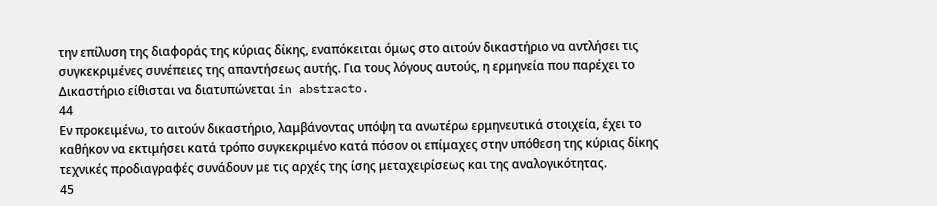την επίλυση της διαφοράς της κύριας δίκης, εναπόκειται όμως στο αιτούν δικαστήριο να αντλήσει τις συγκεκριμένες συνέπειες της απαντήσεως αυτής. Για τους λόγους αυτούς, η ερμηνεία που παρέχει το Δικαστήριο είθισται να διατυπώνεται in abstracto.
44
Εν προκειμένω, το αιτούν δικαστήριο, λαμβάνοντας υπόψη τα ανωτέρω ερμηνευτικά στοιχεία, έχει το καθήκον να εκτιμήσει κατά τρόπο συγκεκριμένο κατά πόσον οι επίμαχες στην υπόθεση της κύριας δίκης τεχνικές προδιαγραφές συνάδουν με τις αρχές της ίσης μεταχειρίσεως και της αναλογικότητας.
45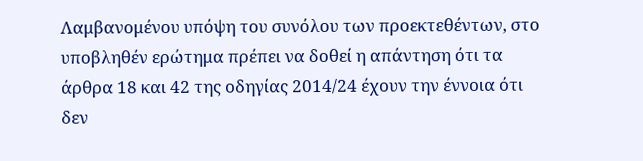Λαμβανομένου υπόψη του συνόλου των προεκτεθέντων, στο υποβληθέν ερώτημα πρέπει να δοθεί η απάντηση ότι τα άρθρα 18 και 42 της οδηγίας 2014/24 έχουν την έννοια ότι δεν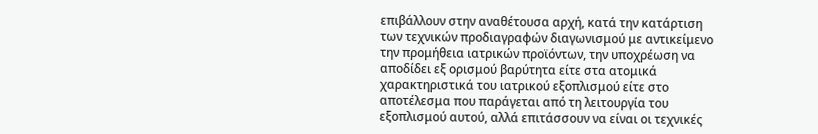επιβάλλουν στην αναθέτουσα αρχή, κατά την κατάρτιση των τεχνικών προδιαγραφών διαγωνισμού με αντικείμενο την προμήθεια ιατρικών προϊόντων, την υποχρέωση να αποδίδει εξ ορισμού βαρύτητα είτε στα ατομικά χαρακτηριστικά του ιατρικού εξοπλισμού είτε στο αποτέλεσμα που παράγεται από τη λειτουργία του εξοπλισμού αυτού, αλλά επιτάσσουν να είναι οι τεχνικές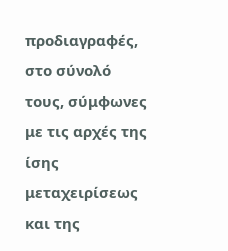προδιαγραφές, στο σύνολό τους, σύμφωνες με τις αρχές της ίσης μεταχειρίσεως και της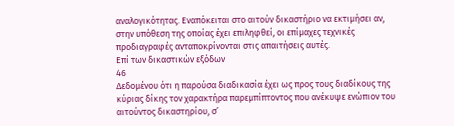αναλογικότητας. Εναπόκειται στο αιτούν δικαστήριο να εκτιμήσει αν, στην υπόθεση της οποίας έχει επιληφθεί, οι επίμαχες τεχνικές προδιαγραφές ανταποκρίνονται στις απαιτήσεις αυτές.
Επί των δικαστικών εξόδων
46
Δεδομένου ότι η παρούσα διαδικασία έχει ως προς τους διαδίκους της κύριας δίκης τον χαρακτήρα παρεμπίπτοντος που ανέκυψε ενώπιον του αιτούντος δικαστηρίου, σ’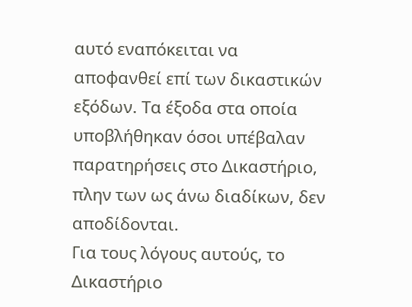αυτό εναπόκειται να αποφανθεί επί των δικαστικών εξόδων. Τα έξοδα στα οποία υποβλήθηκαν όσοι υπέβαλαν παρατηρήσεις στο Δικαστήριο, πλην των ως άνω διαδίκων, δεν αποδίδονται.
Για τους λόγους αυτούς, το Δικαστήριο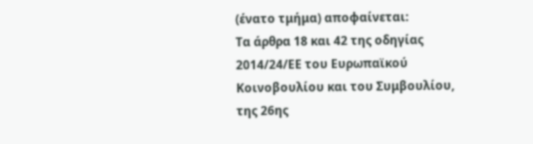(ένατο τμήμα) αποφαίνεται:
Τα άρθρα 18 και 42 της οδηγίας 2014/24/ΕΕ του Ευρωπαϊκού Κοινοβουλίου και του Συμβουλίου, της 26ης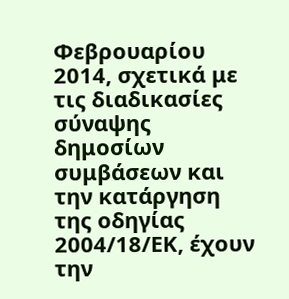Φεβρουαρίου 2014, σχετικά με τις διαδικασίες σύναψης δημοσίων συμβάσεων και την κατάργηση της οδηγίας 2004/18/ΕΚ, έχουν την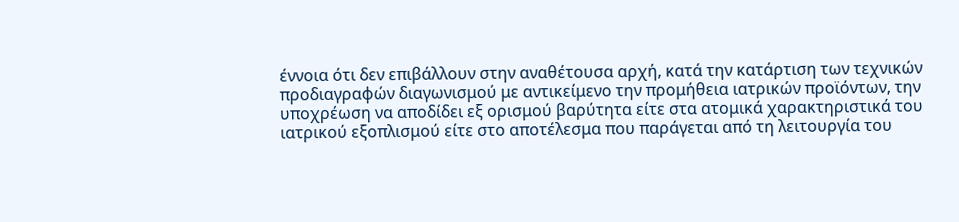έννοια ότι δεν επιβάλλουν στην αναθέτουσα αρχή, κατά την κατάρτιση των τεχνικών προδιαγραφών διαγωνισμού με αντικείμενο την προμήθεια ιατρικών προϊόντων, την υποχρέωση να αποδίδει εξ ορισμού βαρύτητα είτε στα ατομικά χαρακτηριστικά του ιατρικού εξοπλισμού είτε στο αποτέλεσμα που παράγεται από τη λειτουργία του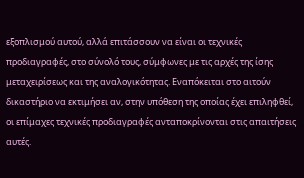εξοπλισμού αυτού, αλλά επιτάσσουν να είναι οι τεχνικές προδιαγραφές, στο σύνολό τους, σύμφωνες με τις αρχές της ίσης μεταχειρίσεως και της αναλογικότητας. Εναπόκειται στο αιτούν δικαστήριο να εκτιμήσει αν, στην υπόθεση της οποίας έχει επιληφθεί, οι επίμαχες τεχνικές προδιαγραφές ανταποκρίνονται στις απαιτήσεις αυτές.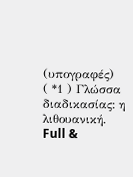(υπογραφές)
( *1 ) Γλώσσα διαδικασίας: η λιθουανική.
Full &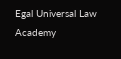Egal Universal Law Academy